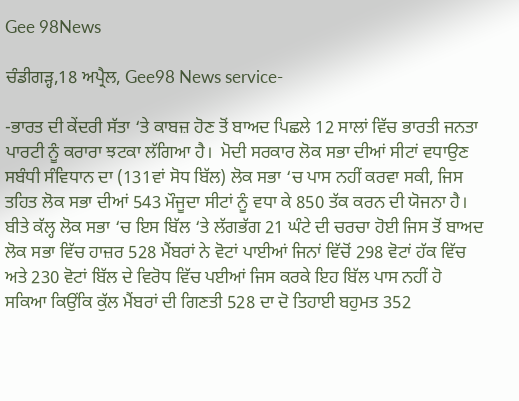Gee 98News

ਚੰਡੀਗੜ੍ਹ,18 ਅਪ੍ਰੈਲ, Gee98 News service-

-ਭਾਰਤ ਦੀ ਕੇਂਦਰੀ ਸੱਤਾ ‘ਤੇ ਕਾਬਜ਼ ਹੋਣ ਤੋਂ ਬਾਅਦ ਪਿਛਲੇ 12 ਸਾਲਾਂ ਵਿੱਚ ਭਾਰਤੀ ਜਨਤਾ ਪਾਰਟੀ ਨੂੰ ਕਰਾਰਾ ਝਟਕਾ ਲੱਗਿਆ ਹੈ। ‌ ਮੋਦੀ ਸਰਕਾਰ ਲੋਕ ਸਭਾ ਦੀਆਂ ਸੀਟਾਂ ਵਧਾਉਣ ਸਬੰਧੀ ਸੰਵਿਧਾਨ ਦਾ (131ਵਾਂ ਸੋਧ ਬਿੱਲ) ਲੋਕ ਸਭਾ ‘ਚ ਪਾਸ ਨਹੀਂ ਕਰਵਾ ਸਕੀ, ਜਿਸ ਤਹਿਤ ਲੋਕ ਸਭਾ ਦੀਆਂ 543 ਮੌਜੂਦਾ ਸੀਟਾਂ ਨੂੰ ਵਧਾ ਕੇ 850 ਤੱਕ ਕਰਨ ਦੀ ਯੋਜਨਾ ਹੈ। ਬੀਤੇ ਕੱਲ੍ਹ ਲੋਕ ਸਭਾ ‘ਚ ਇਸ ਬਿੱਲ ‘ਤੇ ਲੱਗਭੱਗ 21 ਘੰਟੇ ਦੀ ਚਰਚਾ ਹੋਈ ਜਿਸ ਤੋਂ ਬਾਅਦ ਲੋਕ ਸਭਾ ਵਿੱਚ ਹਾਜ਼ਰ 528 ਮੈਂਬਰਾਂ ਨੇ ਵੋਟਾਂ ਪਾਈਆਂ ਜਿਨਾਂ ਵਿੱਚੋਂ 298 ਵੋਟਾਂ ਹੱਕ ਵਿੱਚ ਅਤੇ 230 ਵੋਟਾਂ ਬਿੱਲ ਦੇ ਵਿਰੋਧ ਵਿੱਚ ਪਈਆਂ ਜਿਸ ਕਰਕੇ ਇਹ ਬਿੱਲ ਪਾਸ ਨਹੀਂ ਹੋ ਸਕਿਆ ਕਿਉਂਕਿ ਕੁੱਲ ਮੈਂਬਰਾਂ ਦੀ ਗਿਣਤੀ 528 ਦਾ ਦੋ ਤਿਹਾਈ ਬਹੁਮਤ 352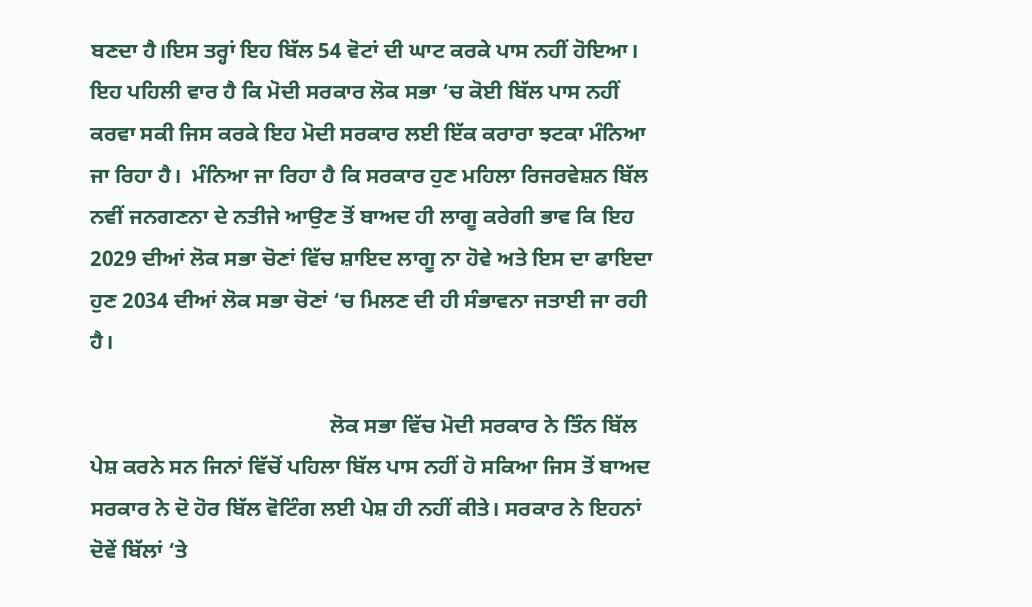ਬਣਦਾ ਹੈ।ਇਸ ਤਰ੍ਹਾਂ ਇਹ ਬਿੱਲ 54 ਵੋਟਾਂ ਦੀ ਘਾਟ ਕਰਕੇ ਪਾਸ ਨਹੀਂ ਹੋਇਆ। ‌ ਇਹ ਪਹਿਲੀ ਵਾਰ ਹੈ ਕਿ ਮੋਦੀ ਸਰਕਾਰ ਲੋਕ ਸਭਾ ‘ਚ ਕੋਈ ਬਿੱਲ ਪਾਸ ਨਹੀਂ ਕਰਵਾ ਸਕੀ ਜਿਸ ਕਰਕੇ ਇਹ ਮੋਦੀ ਸਰਕਾਰ ਲਈ ਇੱਕ ਕਰਾਰਾ ਝਟਕਾ ਮੰਨਿਆ ਜਾ ਰਿਹਾ ਹੈ। ‌ ਮੰਨਿਆ ਜਾ ਰਿਹਾ ਹੈ ਕਿ ਸਰਕਾਰ ਹੁਣ ਮਹਿਲਾ ਰਿਜਰਵੇਸ਼ਨ ਬਿੱਲ ਨਵੀਂ ਜਨਗਣਨਾ ਦੇ ਨਤੀਜੇ ਆਉਣ ਤੋਂ ਬਾਅਦ ਹੀ ਲਾਗੂ ਕਰੇਗੀ ਭਾਵ ਕਿ ਇਹ 2029 ਦੀਆਂ ਲੋਕ ਸਭਾ ਚੋਣਾਂ ਵਿੱਚ ਸ਼ਾਇਦ ਲਾਗੂ ਨਾ ਹੋਵੇ ਅਤੇ ਇਸ ਦਾ ਫਾਇਦਾ ਹੁਣ 2034 ਦੀਆਂ ਲੋਕ ਸਭਾ ਚੋਣਾਂ ‘ਚ ਮਿਲਣ ਦੀ ਹੀ ਸੰਭਾਵਨਾ ਜਤਾਈ ਜਾ ਰਹੀ ਹੈ।

                                            ਲੋਕ ਸਭਾ ਵਿੱਚ ਮੋਦੀ ਸਰਕਾਰ ਨੇ ਤਿੰਨ ਬਿੱਲ ਪੇਸ਼ ਕਰਨੇ ਸਨ ਜਿਨਾਂ ਵਿੱਚੋਂ ਪਹਿਲਾ ਬਿੱਲ ਪਾਸ ਨਹੀਂ ਹੋ ਸਕਿਆ ਜਿਸ ਤੋਂ ਬਾਅਦ ਸਰਕਾਰ ਨੇ ਦੋ ਹੋਰ ਬਿੱਲ ਵੋਟਿੰਗ ਲਈ ਪੇਸ਼ ਹੀ ਨਹੀਂ ਕੀਤੇ। ਸਰਕਾਰ ਨੇ ਇਹਨਾਂ ਦੋਵੇਂ ਬਿੱਲਾਂ ‘ਤੇ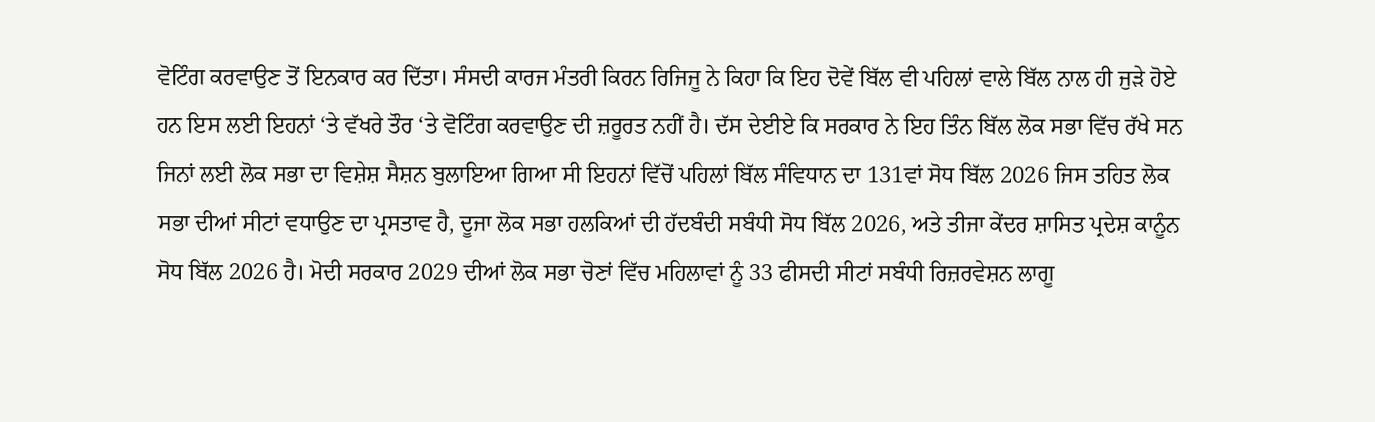ਵੋਟਿੰਗ ਕਰਵਾਉਣ ਤੋਂ ਇਨਕਾਰ ਕਰ ਦਿੱਤਾ। ਸੰਸਦੀ ਕਾਰਜ ਮੰਤਰੀ ਕਿਰਨ ਰਿਜਿਜੂ ਨੇ ਕਿਹਾ ਕਿ ਇਹ ਦੋਵੇਂ ਬਿੱਲ ਵੀ ਪਹਿਲਾਂ ਵਾਲੇ ਬਿੱਲ ਨਾਲ ਹੀ ਜੁੜੇ ਹੋਏ ਹਨ ਇਸ ਲਈ ਇਹਨਾਂ ‘ਤੇ ਵੱਖਰੇ ਤੌਰ ‘ਤੇ ਵੋਟਿੰਗ ਕਰਵਾਉਣ ਦੀ ਜ਼ਰੂਰਤ ਨਹੀਂ ਹੈ। ਦੱਸ ਦੇਈਏ ਕਿ ਸਰਕਾਰ ਨੇ ਇਹ ਤਿੰਨ ਬਿੱਲ ਲੋਕ ਸਭਾ ਵਿੱਚ ਰੱਖੇ ਸਨ ਜਿਨਾਂ ਲਈ ਲੋਕ ਸਭਾ ਦਾ ਵਿਸ਼ੇਸ਼ ਸੈਸ਼ਨ ਬੁਲਾਇਆ ਗਿਆ ਸੀ ਇਹਨਾਂ ਵਿੱਚੋਂ ਪਹਿਲਾਂ ਬਿੱਲ ਸੰਵਿਧਾਨ ਦਾ 131ਵਾਂ ਸੋਧ ਬਿੱਲ 2026 ਜਿਸ ਤਹਿਤ ਲੋਕ ਸਭਾ ਦੀਆਂ ਸੀਟਾਂ ਵਧਾਉਣ ਦਾ ਪ੍ਰਸਤਾਵ ਹੈ, ਦੂਜਾ ਲੋਕ ਸਭਾ ਹਲਕਿਆਂ ਦੀ ਹੱਦਬੰਦੀ ਸਬੰਧੀ ਸੋਧ ਬਿੱਲ 2026, ਅਤੇ ਤੀਜਾ ਕੇਂਦਰ ਸ਼ਾਸਿਤ ਪ੍ਰਦੇਸ਼ ਕਾਨੂੰਨ ਸੋਧ ਬਿੱਲ 2026 ਹੈ। ਮੋਦੀ ਸਰਕਾਰ 2029 ਦੀਆਂ ਲੋਕ ਸਭਾ ਚੋਣਾਂ ਵਿੱਚ ਮਹਿਲਾਵਾਂ ਨੂੰ 33 ਫੀਸਦੀ ਸੀਟਾਂ ਸਬੰਧੀ ਰਿਜ਼ਰਵੇਸ਼ਨ ਲਾਗੂ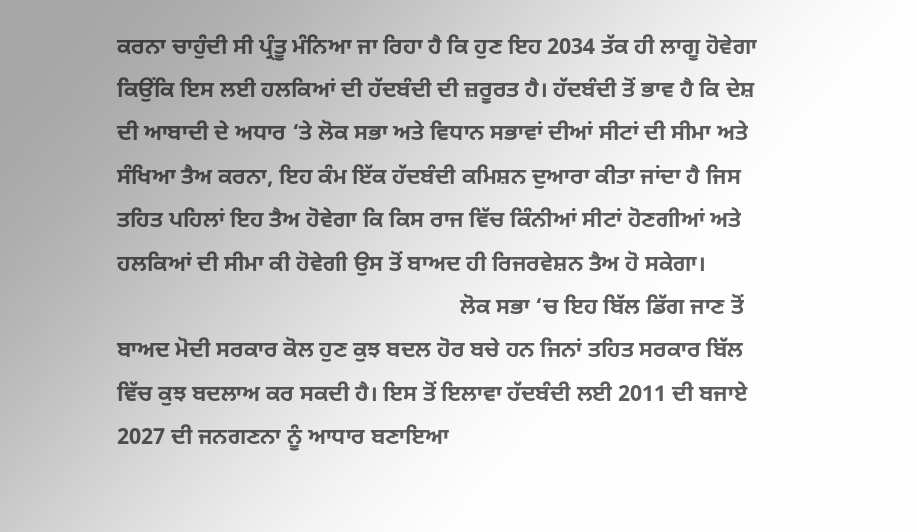ਕਰਨਾ ਚਾਹੁੰਦੀ ਸੀ ਪ੍ਰੰਤੂ ਮੰਨਿਆ ਜਾ ਰਿਹਾ ਹੈ ਕਿ ਹੁਣ ਇਹ 2034 ਤੱਕ ਹੀ ਲਾਗੂ ਹੋਵੇਗਾ ਕਿਉਂਕਿ ਇਸ ਲਈ ਹਲਕਿਆਂ ਦੀ ਹੱਦਬੰਦੀ ਦੀ ਜ਼ਰੂਰਤ ਹੈ। ਹੱਦਬੰਦੀ ਤੋਂ ਭਾਵ ਹੈ ਕਿ ਦੇਸ਼ ਦੀ ਆਬਾਦੀ ਦੇ ਅਧਾਰ ‘ਤੇ ਲੋਕ ਸਭਾ ਅਤੇ ਵਿਧਾਨ ਸਭਾਵਾਂ ਦੀਆਂ ਸੀਟਾਂ ਦੀ ਸੀਮਾ ਅਤੇ ਸੰਖਿਆ ਤੈਅ ਕਰਨਾ, ਇਹ ਕੰਮ ਇੱਕ ਹੱਦਬੰਦੀ ਕਮਿਸ਼ਨ ਦੁਆਰਾ ਕੀਤਾ ਜਾਂਦਾ ਹੈ ਜਿਸ ਤਹਿਤ ਪਹਿਲਾਂ ਇਹ ਤੈਅ ਹੋਵੇਗਾ ਕਿ ਕਿਸ ਰਾਜ ਵਿੱਚ ਕਿੰਨੀਆਂ ਸੀਟਾਂ ਹੋਣਗੀਆਂ ਅਤੇ ਹਲਕਿਆਂ ਦੀ ਸੀਮਾ ਕੀ ਹੋਵੇਗੀ ਉਸ ਤੋਂ ਬਾਅਦ ਹੀ ਰਿਜਰਵੇਸ਼ਨ ਤੈਅ ਹੋ ਸਕੇਗਾ।
                                                            ਲੋਕ ਸਭਾ ‘ਚ ਇਹ ਬਿੱਲ ਡਿੱਗ ਜਾਣ ਤੋਂ ਬਾਅਦ ਮੋਦੀ ਸਰਕਾਰ ਕੋਲ ਹੁਣ ਕੁਝ ਬਦਲ ਹੋਰ ਬਚੇ ਹਨ ਜਿਨਾਂ ਤਹਿਤ ਸਰਕਾਰ ਬਿੱਲ ਵਿੱਚ ਕੁਝ ਬਦਲਾਅ ਕਰ ਸਕਦੀ ਹੈ। ਇਸ ਤੋਂ ਇਲਾਵਾ ਹੱਦਬੰਦੀ ਲਈ 2011 ਦੀ ਬਜਾਏ 2027 ਦੀ ਜਨਗਣਨਾ ਨੂੰ ਆਧਾਰ ਬਣਾਇਆ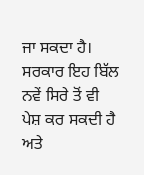ਜਾ ਸਕਦਾ ਹੈ। ਸਰਕਾਰ ਇਹ ਬਿੱਲ ਨਵੇਂ ਸਿਰੇ ਤੋਂ ਵੀ ਪੇਸ਼ ਕਰ ਸਕਦੀ ਹੈ ਅਤੇ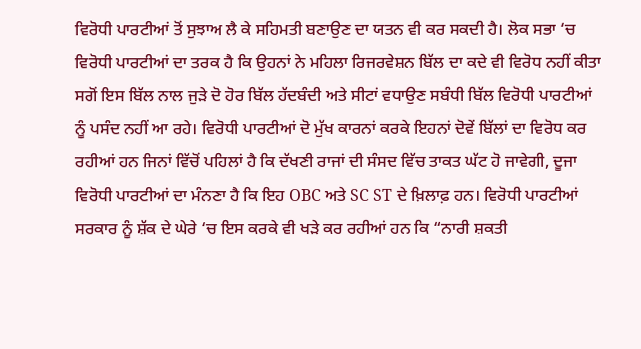ਵਿਰੋਧੀ ਪਾਰਟੀਆਂ ਤੋਂ ਸੁਝਾਅ ਲੈ ਕੇ ਸਹਿਮਤੀ ਬਣਾਉਣ ਦਾ ਯਤਨ ਵੀ ਕਰ ਸਕਦੀ ਹੈ। ਲੋਕ ਸਭਾ ‘ਚ ਵਿਰੋਧੀ ਪਾਰਟੀਆਂ ਦਾ ਤਰਕ ਹੈ ਕਿ ਉਹਨਾਂ ਨੇ ਮਹਿਲਾ ਰਿਜਰਵੇਸ਼ਨ ਬਿੱਲ ਦਾ ਕਦੇ ਵੀ ਵਿਰੋਧ ਨਹੀਂ ਕੀਤਾ ਸਗੋਂ ਇਸ ਬਿੱਲ ਨਾਲ ਜੁੜੇ ਦੋ ਹੋਰ ਬਿੱਲ ਹੱਦਬੰਦੀ ਅਤੇ ਸੀਟਾਂ ਵਧਾਉਣ ਸਬੰਧੀ ਬਿੱਲ ਵਿਰੋਧੀ ਪਾਰਟੀਆਂ ਨੂੰ ਪਸੰਦ ਨਹੀਂ ਆ ਰਹੇ। ਵਿਰੋਧੀ ਪਾਰਟੀਆਂ ਦੋ ਮੁੱਖ ਕਾਰਨਾਂ ਕਰਕੇ ਇਹਨਾਂ ਦੋਵੇਂ ਬਿੱਲਾਂ ਦਾ ਵਿਰੋਧ ਕਰ ਰਹੀਆਂ ਹਨ ਜਿਨਾਂ ਵਿੱਚੋਂ ਪਹਿਲਾਂ ਹੈ ਕਿ ਦੱਖਣੀ ਰਾਜਾਂ ਦੀ ਸੰਸਦ ਵਿੱਚ ਤਾਕਤ ਘੱਟ ਹੋ ਜਾਵੇਗੀ, ਦੂਜਾ ਵਿਰੋਧੀ ਪਾਰਟੀਆਂ ਦਾ ਮੰਨਣਾ ਹੈ ਕਿ ਇਹ OBC ਅਤੇ SC ST ਦੇ ਖ਼ਿਲਾਫ਼ ਹਨ। ਵਿਰੋਧੀ ਪਾਰਟੀਆਂ ਸਰਕਾਰ ਨੂੰ ਸ਼ੱਕ ਦੇ ਘੇਰੇ ‘ਚ ਇਸ ਕਰਕੇ ਵੀ ਖੜੇ ਕਰ ਰਹੀਆਂ ਹਨ ਕਿ “ਨਾਰੀ ਸ਼ਕਤੀ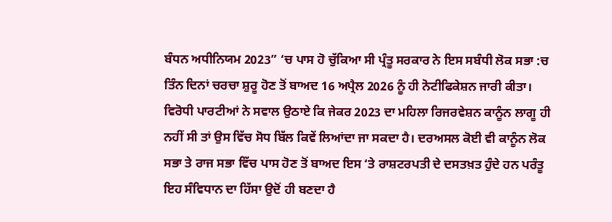ਬੰਧਨ ਅਧੀਨਿਯਮ 2023” ‘ਚ ਪਾਸ ਹੋ ਚੁੱਕਿਆ ਸੀ ਪ੍ਰੰਤੂ ਸਰਕਾਰ ਨੇ ਇਸ ਸਬੰਧੀ ਲੋਕ ਸਭਾ :ਚ ਤਿੰਨ ਦਿਨਾਂ ਚਰਚਾ ਸ਼ੁਰੂ ਹੋਣ ਤੋਂ ਬਾਅਦ 16 ਅਪ੍ਰੈਲ 2026 ਨੂੰ ਹੀ ਨੋਟੀਫਿਕੇਸ਼ਨ ਜਾਰੀ ਕੀਤਾ। ਵਿਰੋਧੀ ਪਾਰਟੀਆਂ ਨੇ ਸਵਾਲ ਉਠਾਏ ਕਿ ਜੇਕਰ 2023 ਦਾ ਮਹਿਲਾ ਰਿਜਰਵੇਸ਼ਨ ਕਾਨੂੰਨ ਲਾਗੂ ਹੀ ਨਹੀਂ ਸੀ ਤਾਂ ਉਸ ਵਿੱਚ ਸੋਧ ਬਿੱਲ ਕਿਵੇਂ ਲਿਆਂਦਾ ਜਾ ਸਕਦਾ ਹੈ। ਦਰਅਸਲ ਕੋਈ ਵੀ ਕਾਨੂੰਨ ਲੋਕ ਸਭਾ ਤੇ ਰਾਜ ਸਭਾ ਵਿੱਚ ਪਾਸ ਹੋਣ ਤੋਂ ਬਾਅਦ ਇਸ ‘ਤੇ ਰਾਸ਼ਟਰਪਤੀ ਦੇ ਦਸਤਖ਼ਤ ਹੁੰਦੇ ਹਨ ਪਰੰਤੂ ਇਹ ਸੰਵਿਧਾਨ ਦਾ ਹਿੱਸਾ ਉਦੋਂ ਹੀ ਬਣਦਾ ਹੈ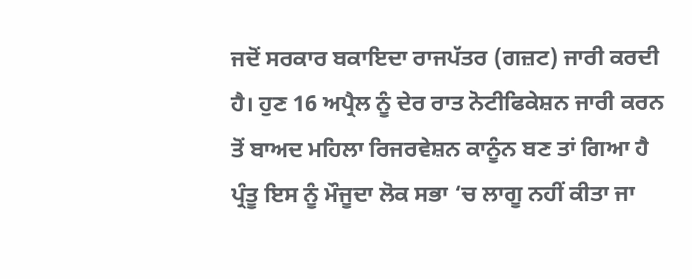ਜਦੋਂ ਸਰਕਾਰ ਬਕਾਇਦਾ ਰਾਜਪੱਤਰ (ਗਜ਼ਟ) ਜਾਰੀ ਕਰਦੀ ਹੈ। ਹੁਣ 16 ਅਪ੍ਰੈਲ ਨੂੰ ਦੇਰ ਰਾਤ ਨੋਟੀਫਿਕੇਸ਼ਨ ਜਾਰੀ ਕਰਨ ਤੋਂ ਬਾਅਦ ਮਹਿਲਾ ਰਿਜਰਵੇਸ਼ਨ ਕਾਨੂੰਨ ਬਣ ਤਾਂ ਗਿਆ ਹੈ ਪ੍ਰੰਤੂ ਇਸ ਨੂੰ ਮੌਜੂਦਾ ਲੋਕ ਸਭਾ ‘ਚ ਲਾਗੂ ਨਹੀਂ ਕੀਤਾ ਜਾ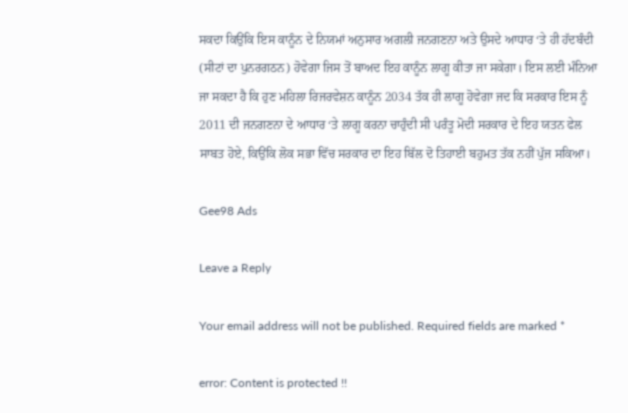ਸਕਦਾ ਕਿਉਂਕਿ ਇਸ ਕਾਨੂੰਨ ਦੇ ਨਿਯਮਾਂ ਅਨੁਸਾਰ ਅਗਲੀ ਜਨਗਣਨਾ ਅਤੇ ਉਸਦੇ ਆਧਾਰ ‘ਤੇ ਹੀ ਹੱਦਬੰਦੀ (ਸੀਟਾਂ ਦਾ ਪੁਨਰਗਠਨ) ਹੋਵੇਗਾ ਜਿਸ ਤੋਂ ਬਾਅਦ ਇਹ ਕਾਨੂੰਨ ਲਾਗੂ ਕੀਤਾ ਜਾ ਸਕੇਗਾ। ਇਸ ਲਈ ਮੰਨਿਆ ਜਾ ਸਕਦਾ ਹੈ ਕਿ ਹੁਣ ਮਹਿਲਾ ਰਿਜਰਵੇਸ਼ਨ ਕਾਨੂੰਨ 2034 ਤੱਕ ਹੀ ਲਾਗੂ ਹੋਵੇਗਾ ਜਦ ਕਿ ਸਰਕਾਰ ਇਸ ਨੂੰ 2011 ਦੀ ਜਨਗਣਨਾ ਦੇ ਆਧਾਰ ‘ਤੇ ਲਾਗੂ ਕਰਨਾ ਚਾਹੁੰਦੀ ਸੀ ਪਰੰਤੂ ਮੋਦੀ ਸਰਕਾਰ ਦੇ ਇਹ ਯਤਨ ਫੇਲ ਸਾਬਤ ਹੋਏ, ਕਿਉਂਕਿ ਲੋਕ ਸਭਾ ਵਿੱਚ ਸਰਕਾਰ ਦਾ ਇਹ ਬਿੱਲ ਦੋ ਤਿਹਾਈ ਬਹੁਮਤ ਤੱਕ ਨਹੀਂ ਪੁੱਜ ਸਕਿਆ।

Gee98 Ads

Leave a Reply

Your email address will not be published. Required fields are marked *

error: Content is protected !!